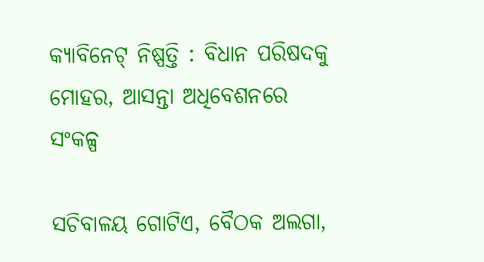କ୍ୟାବିନେଟ୍‌ ନିଷ୍ପତ୍ତି : ବିଧାନ ପରିଷଦକୁ ମୋହର, ଆସନ୍ତା ଅଧିବେଶନରେ ସଂକଳ୍ପ

ସଚିବାଳୟ ଗୋଟିଏ, ବୈଠକ ଅଲଗା,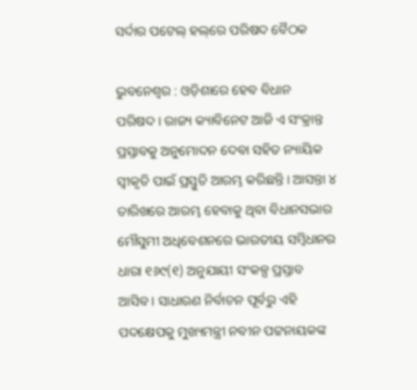ସର୍ଦାର ପଟେଲ୍‌ ହଲ୍‌ରେ ପରିଷଦ ବୈଠକ

ଭୁବନେଶ୍ୱର : ଓଡ଼ିଶାରେ ହେବ ବିଧାନ ପରିଷଦ। ରାଜ୍ୟ କ୍ୟାବିନେଟ ଆଜି ଏ ସଂକ୍ରାନ୍ତ ପ୍ରସ୍ତାବକୁ ଅନୁମୋଦନ ଦେବା ସହିତ ନ୍ୟାୟିକ ସ୍ୱୀକୃତି ପାଇଁ ପ୍ରସ୍ତୁତି ଆରମ୍ଭ କରିଛନ୍ତି। ଆସନ୍ତା ୪ ତାରିଖରେ ଆରମ୍ଭ ହେବାକୁ ଥିବା ବିଧାନସଭାର ମୌସୁମୀ ଅଧିବେଶନରେ ଭାରତୀୟ ସମ୍ବିଧାନର ଧାରା ୧୬୯(୧) ଅନୁଯାୟୀ ସଂକଳ୍ପ ପ୍ରସ୍ତାବ ଆସିବ। ସାଧାରଣ ନିର୍ବାଚନ ପୂର୍ବରୁ ଏହି ପଦକ୍ଷେପକୁ ମୁଖ୍ୟମନ୍ତ୍ରୀ ନବୀନ ପଟ୍ଟନାୟକଙ୍କ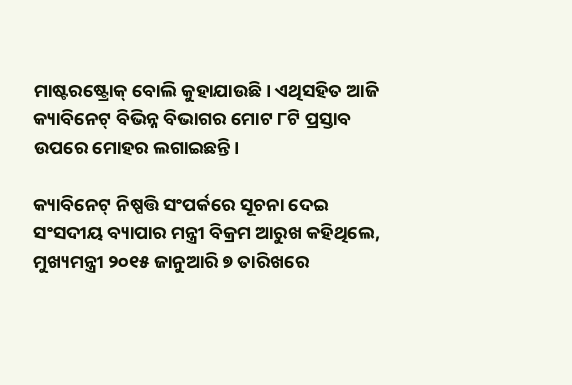ମାଷ୍ଟରଷ୍ଟ୍ରୋକ୍‌ ବୋଲି କୁହାଯାଉଛି। ଏଥିସହିତ ଆଜି କ୍ୟାବିନେଟ୍‌ ବିଭିନ୍ନ ବିଭାଗର ମୋଟ ୮ଟି ପ୍ରସ୍ତାବ ଉପରେ ମୋହର ଲଗାଇଛନ୍ତି।

କ୍ୟାବିନେଟ୍‌ ନିଷ୍ପତ୍ତି ସଂପର୍କରେ ସୂଚନା ଦେଇ ସଂସଦୀୟ ବ୍ୟାପାର ମନ୍ତ୍ରୀ ବିକ୍ରମ ଆରୁଖ କହିଥିଲେ, ମୁଖ୍ୟମନ୍ତ୍ରୀ ୨୦୧୫ ଜାନୁଆରି ୭ ତାରିଖରେ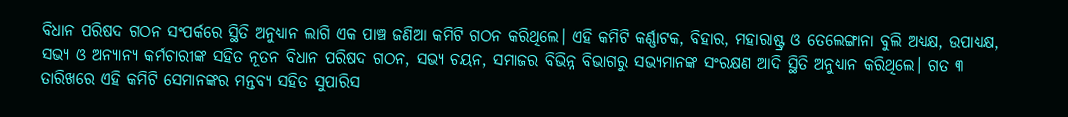ବିଧାନ ପରିଷଦ ଗଠନ ସଂପର୍କରେ ସ୍ଥିତି ଅନୁଧ୍ୟାନ ଲାଗି ଏକ ପାଞ୍ଚ ଜଣିଆ କମିଟି ଗଠନ କରିଥିଲେ। ଏହି କମିଟି କର୍ଣ୍ଣାଟକ, ବିହାର, ମହାରାଷ୍ଟ୍ର ଓ ତେଲେଙ୍ଗାନା ବୁଲି ଅଧ୍ୟକ୍ଷ, ଉପାଧ୍ୟକ୍ଷ, ସଭ୍ୟ ଓ ଅନ୍ୟାନ୍ୟ କର୍ମଚାରୀଙ୍କ ସହିତ ନୂତନ ବିଧାନ ପରିଷଦ ଗଠନ, ସଭ୍ୟ ଚୟନ, ସମାଜର ବିଭିନ୍ନ ବିଭାଗରୁ ସଭ୍ୟମାନଙ୍କ ସଂରକ୍ଷଣ ଆଦି ସ୍ଥିତି ଅନୁଧ୍ୟାନ କରିଥିଲେ। ଗତ ୩ ତାରିଖରେ ଏହି କମିଟି ସେମାନଙ୍କର ମନ୍ତବ୍ୟ ସହିତ ସୁପାରିସ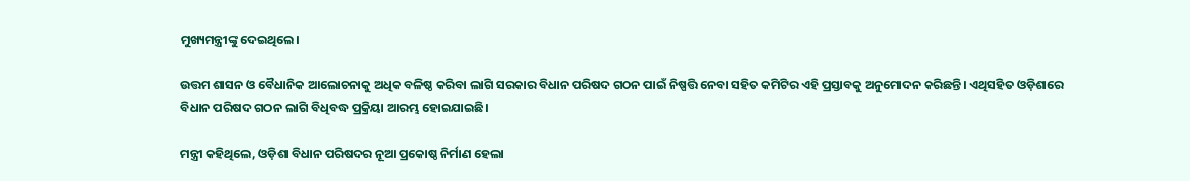ମୁଖ୍ୟମନ୍ତ୍ରୀଙ୍କୁ ଦେଇଥିଲେ।

ଉତ୍ତମ ଶାସନ ଓ ବୈଧାନିକ ଆଲୋଚନାକୁ ଅଧିକ ବଳିଷ୍ଠ କରିବା ଲାଗି ସରକାର ବିଧାନ ପରିଷଦ ଗଠନ ପାଇଁ ନିଷ୍ପତ୍ତି ନେବା ସହିତ କମିଟିର ଏହି ପ୍ରସ୍ତାବକୁ ଅନୁମୋଦନ କରିଛନ୍ତି। ଏଥିସହିତ ଓଡ଼ିଶାରେ ବିଧାନ ପରିଷଦ ଗଠନ ଲାଗି ବିଧିବଦ୍ଧ ପ୍ରକ୍ରିୟା ଆରମ୍ଭ ହୋଇଯାଇଛି।

ମନ୍ତ୍ରୀ କହିଥିଲେ, ଓଡ଼ିଶା ବିଧାନ ପରିଷଦର ନୂଆ ପ୍ରକୋଷ୍ଠ ନିର୍ମାଣ ହେଲା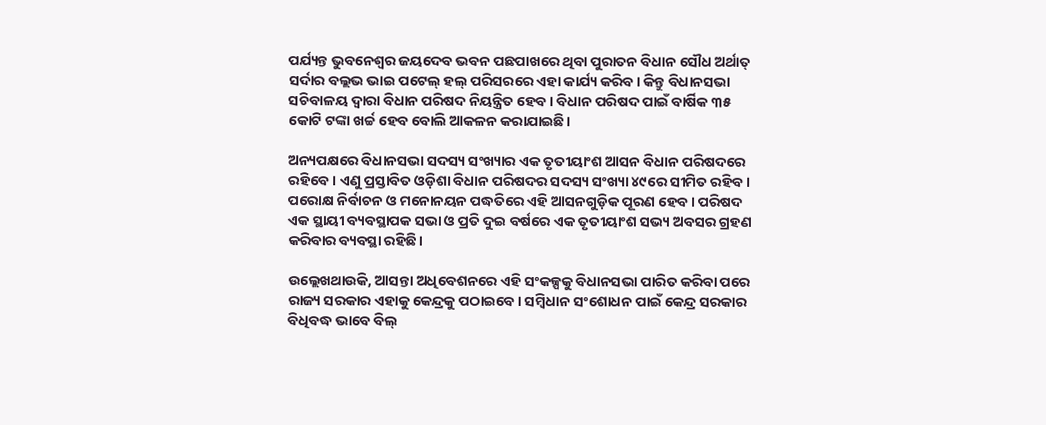ପର୍ଯ୍ୟନ୍ତ ଭୁବନେଶ୍ୱର ଜୟଦେବ ଭବନ ପଛପାଖରେ ଥିବା ପୁରାତନ ବିଧାନ ସୌଧ ଅର୍ଥାତ୍‌ ସର୍ଦାର ବଲ୍ଲଭ ଭାଇ ପଟେଲ୍‌ ହଲ୍‌ ପରିସରରେ ଏହା କାର୍ଯ୍ୟ କରିବ। କିନ୍ତୁ ବିଧାନସଭା ସଚିବାଳୟ ଦ୍ୱାରା ବିଧାନ ପରିଷଦ ନିୟନ୍ତ୍ରିତ ହେବ। ବିଧାନ ପରିଷଦ ପାଇଁ ବାର୍ଷିକ ୩୫ କୋଟି ଟଙ୍କା ଖର୍ଚ୍ଚ ହେବ ବୋଲି ଆକଳନ କରାଯାଇଛି।

ଅନ୍ୟପକ୍ଷରେ ବିଧାନସଭା ସଦସ୍ୟ ସଂଖ୍ୟାର ଏକ ତୃତୀୟାଂଶ ଆସନ ବିଧାନ ପରିଷଦରେ ରହିବେ। ଏଣୁ ପ୍ରସ୍ତାବିତ ଓଡ଼ିଶା ବିଧାନ ପରିଷଦର ସଦସ୍ୟ ସଂଖ୍ୟା ୪୯ରେ ସୀମିତ ରହିବ। ପରୋକ୍ଷ ନିର୍ବାଚନ ଓ ମନୋନୟନ ପଦ୍ଧତିରେ ଏହି ଆସନଗୁଡ଼ିକ ପୂରଣ ହେବ। ପରିଷଦ ଏକ ସ୍ଥାୟୀ ବ୍ୟବସ୍ଥାପକ ସଭା ଓ ପ୍ରତି ଦୁଇ ବର୍ଷରେ ଏକ ତୃତୀୟାଂଶ ସଭ୍ୟ ଅବସର ଗ୍ରହଣ କରିବାର ବ୍ୟବସ୍ଥା ରହିଛି।

ଉଲ୍ଲେଖଥାଉକି, ଆସନ୍ତା ଅଧିବେଶନରେ ଏହି ସଂକଳ୍ପକୁ ବିଧାନସଭା ପାରିତ କରିବା ପରେ ରାଜ୍ୟ ସରକାର ଏହାକୁ କେନ୍ଦ୍ରକୁ ପଠାଇବେ। ସମ୍ବିଧାନ ସଂଶୋଧନ ପାଇଁ କେନ୍ଦ୍ର ସରକାର ବିଧିବଦ୍ଧ ଭାବେ ବିଲ୍‌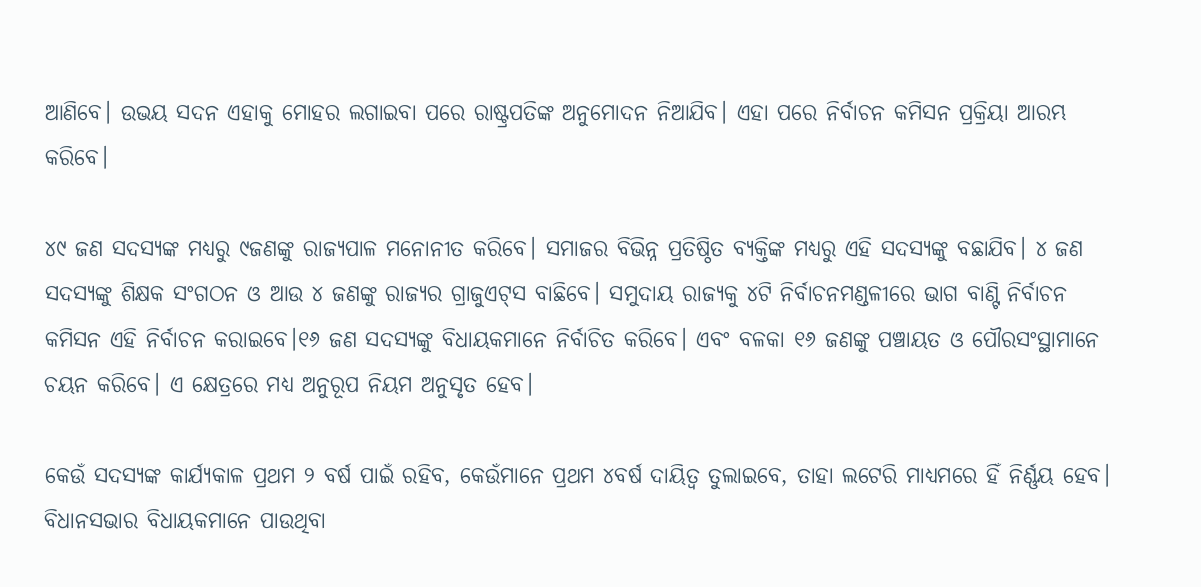ଆଣିବେ। ଉଭୟ ସଦନ ଏହାକୁ ମୋହର ଲଗାଇବା ପରେ ରାଷ୍ଟ୍ରପତିଙ୍କ ଅନୁମୋଦନ ନିଆଯିବ। ଏହା ପରେ ନିର୍ବାଚନ କମିସନ ପ୍ରକ୍ରିୟା ଆରମ୍ଭ କରିବେ।

୪୯ ଜଣ ସଦସ୍ୟଙ୍କ ମଧ୍ୟରୁ ୯ଜଣଙ୍କୁ ରାଜ୍ୟପାଳ ମନୋନୀତ କରିବେ। ସମାଜର ବିଭିନ୍ନ ପ୍ରତିଷ୍ଠିତ ବ୍ୟକ୍ତିଙ୍କ ମଧ୍ୟରୁ ଏହି ସଦସ୍ୟଙ୍କୁ ବଛାଯିବ। ୪ ଜଣ ସଦସ୍ୟଙ୍କୁ ଶିକ୍ଷକ ସଂଗଠନ ଓ ଆଉ ୪ ଜଣଙ୍କୁ ରାଜ୍ୟର ଗ୍ରାଜୁଏଟ୍‌ସ ବାଛିବେ। ସମୁଦାୟ ରାଜ୍ୟକୁ ୪ଟି ନିର୍ବାଚନମଣ୍ଡଳୀରେ ଭାଗ ବାଣ୍ଟି ନିର୍ବାଚନ କମିସନ ଏହି ନିର୍ବାଚନ କରାଇବେ।୧୬ ଜଣ ସଦସ୍ୟଙ୍କୁ ବିଧାୟକମାନେ ନିର୍ବାଚିତ କରିବେ। ଏବଂ ବଳକା ୧୬ ଜଣଙ୍କୁ ପଞ୍ଚାୟତ ଓ ପୌରସଂସ୍ଥାମାନେ ଚୟନ କରିବେ। ଏ କ୍ଷେତ୍ରରେ ମଧ୍ୟ ଅନୁରୂପ ନିୟମ ଅନୁସୃତ ହେବ।

କେଉଁ ସଦସ୍ୟଙ୍କ କାର୍ଯ୍ୟକାଳ ପ୍ରଥମ ୨ ବର୍ଷ ପାଇଁ ରହିବ, କେଉଁମାନେ ପ୍ରଥମ ୪ବର୍ଷ ଦାୟିତ୍ୱ ତୁଲାଇବେ, ତାହା ଲଟେରି ମାଧ୍ୟମରେ ହିଁ ନିର୍ଣ୍ଣୟ ହେବ। ବିଧାନସଭାର ବିଧାୟକମାନେ ପାଉଥିବା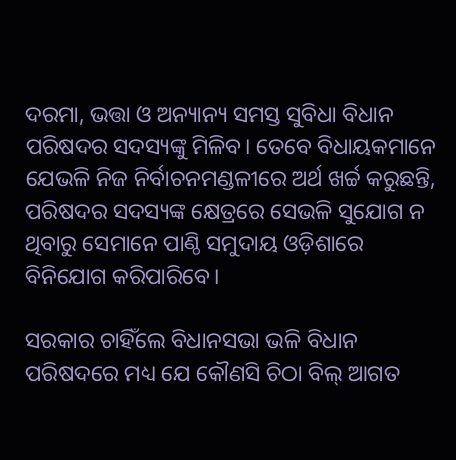ଦରମା, ଭତ୍ତା ଓ ଅନ୍ୟାନ୍ୟ ସମସ୍ତ ସୁବିଧା ବିଧାନ ପରିଷଦର ସଦସ୍ୟଙ୍କୁ ମିଳିବ। ତେବେ ବିଧାୟକମାନେ ଯେଭଳି ନିଜ ନିର୍ବାଚନମଣ୍ଡଳୀରେ ଅର୍ଥ ଖର୍ଚ୍ଚ କରୁଛନ୍ତି, ପରିଷଦର ସଦସ୍ୟଙ୍କ କ୍ଷେତ୍ରରେ ସେଭଳି ସୁଯୋଗ ନ ଥିବାରୁ ସେମାନେ ପାଣ୍ଠି ସମୁଦାୟ ଓଡ଼ିଶାରେ ବିନିଯୋଗ କରିପାରିବେ।

ସରକାର ଚାହିଁଲେ ବିଧାନସଭା ଭଳି ବିଧାନ ପରିଷଦରେ ମଧ୍ୟ ଯେ କୌଣସି ଚିଠା ବିଲ୍‌ ଆଗତ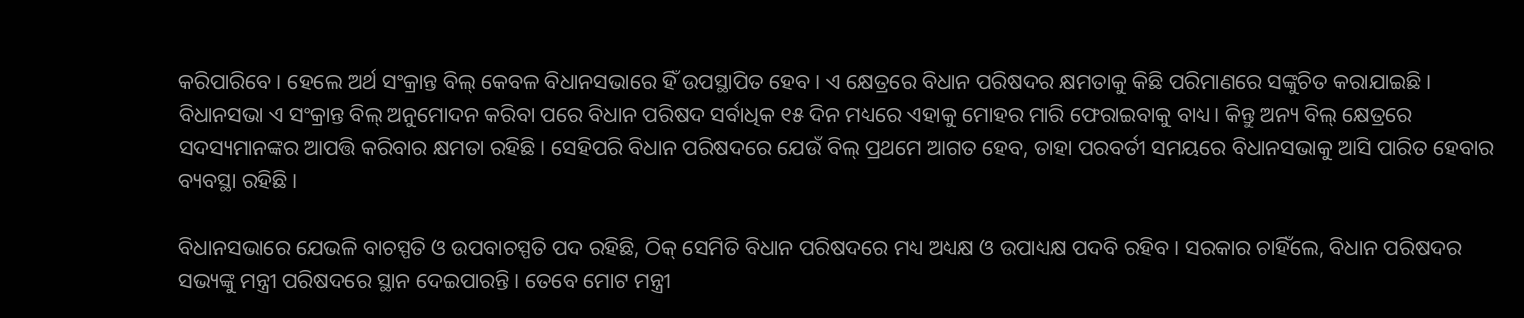କରିପାରିବେ। ହେଲେ ଅର୍ଥ ସଂକ୍ରାନ୍ତ ବିଲ୍‌ କେବଳ ବିଧାନସଭାରେ ହିଁ ଉପସ୍ଥାପିତ ହେବ। ଏ କ୍ଷେତ୍ରରେ ବିଧାନ ପରିଷଦର କ୍ଷମତାକୁ କିଛି ପରିମାଣରେ ସଙ୍କୁଚିତ କରାଯାଇଛି। ବିଧାନସଭା ଏ ସଂକ୍ରାନ୍ତ ବିଲ୍‌ ଅନୁମୋଦନ କରିବା ପରେ ବିଧାନ ପରିଷଦ ସର୍ବାଧିକ ୧୫ ଦିନ ମଧ୍ୟରେ ଏହାକୁ ମୋହର ମାରି ଫେରାଇବାକୁ ବାଧ୍ୟ। କିନ୍ତୁ ଅନ୍ୟ ବିଲ୍‌ କ୍ଷେତ୍ରରେ ସଦସ୍ୟମାନଙ୍କର ଆପତ୍ତି କରିବାର କ୍ଷମତା ରହିଛି। ସେହିପରି ବିଧାନ ପରିଷଦରେ ଯେଉଁ ବିଲ୍‌ ପ୍ରଥମେ ଆଗତ ହେବ, ତାହା ପରବର୍ତୀ ସମୟରେ ବିଧାନସଭାକୁ ଆସି ପାରିତ ହେବାର ବ୍ୟବସ୍ଥା ରହିଛି।

ବିଧାନସଭାରେ ଯେଭଳି ବାଚସ୍ପତି ଓ ଉପବାଚସ୍ପତି ପଦ ରହିଛି, ଠିକ୍‌ ସେମିତି ବିଧାନ ପରିଷଦରେ ମଧ୍ୟ ଅଧ୍ୟକ୍ଷ ଓ ଉପାଧ୍ୟକ୍ଷ ପଦବି ରହିବ। ସରକାର ଚାହିଁଲେ, ବିଧାନ ପରିଷଦର ସଭ୍ୟଙ୍କୁ ମନ୍ତ୍ରୀ ପରିଷଦରେ ସ୍ଥାନ ଦେଇପାରନ୍ତି। ତେବେ ମୋଟ ମନ୍ତ୍ରୀ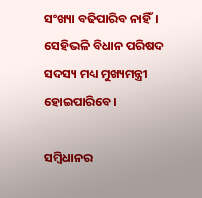ସଂଖ୍ୟା ବଢିପାରିବ ନାହିଁ। ସେହିଭଳି ବିଧାନ ପରିଷଦ ସଦସ୍ୟ ମଧ୍ୟ ମୁଖ୍ୟମନ୍ତ୍ରୀ ହୋଇପାରିବେ।

ସମ୍ବିଧାନର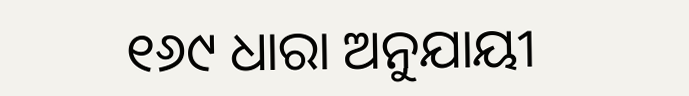୧୬୯ ଧାରା ଅନୁଯାୟୀ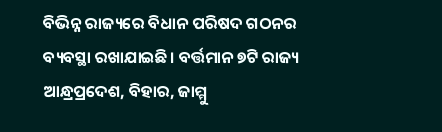ବିଭିନ୍ନ ରାଜ୍ୟରେ ବିଧାନ ପରିଷଦ ଗଠନର ବ୍ୟବସ୍ଥା ରଖାଯାଇଛି। ବର୍ତ୍ତମାନ ୭ଟି ରାଜ୍ୟ ଆନ୍ଧ୍ରପ୍ରଦେଶ, ବିହାର, ଜାମ୍ମୁ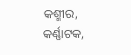କଶ୍ମୀର, କର୍ଣ୍ଣାଟକ,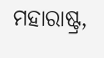ମହାରାଷ୍ଟ୍ର,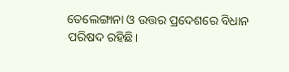ତେଲେଙ୍ଗାନା ଓ ଉତ୍ତର ପ୍ରଦେଶରେ ବିଧାନ ପରିଷଦ ରହିଛି।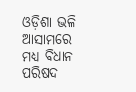ଓଡ଼ିଶା ଭଳି ଆସାମରେ ମଧ୍ୟ ବିଧାନ ପରିଷଦ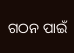ଗଠନ ପାଇଁ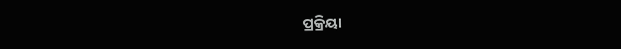ପ୍ରକ୍ରିୟା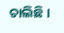ଚାଲିଛି।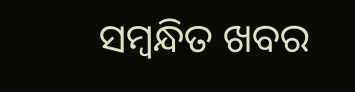ସମ୍ବନ୍ଧିତ ଖବର